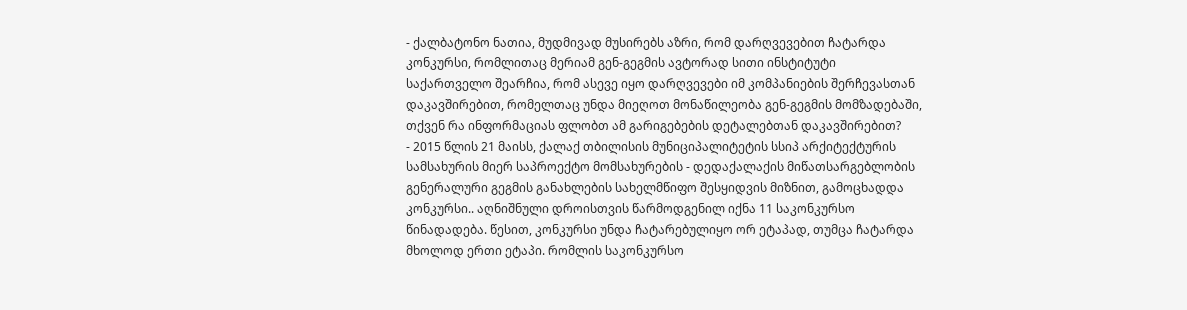- ქალბატონო ნათია, მუდმივად მუსირებს აზრი, რომ დარღვევებით ჩატარდა კონკურსი, რომლითაც მერიამ გენ-გეგმის ავტორად სითი ინსტიტუტი საქართველო შეარჩია, რომ ასევე იყო დარღვევები იმ კომპანიების შერჩევასთან დაკავშირებით, რომელთაც უნდა მიეღოთ მონაწილეობა გენ-გეგმის მომზადებაში, თქვენ რა ინფორმაციას ფლობთ ამ გარიგებების დეტალებთან დაკავშირებით?
- 2015 წლის 21 მაისს, ქალაქ თბილისის მუნიციპალიტეტის სსიპ არქიტექტურის სამსახურის მიერ საპროექტო მომსახურების - დედაქალაქის მიწათსარგებლობის გენერალური გეგმის განახლების სახელმწიფო შესყიდვის მიზნით, გამოცხადდა კონკურსი.. აღნიშნული დროისთვის წარმოდგენილ იქნა 11 საკონკურსო წინადადება. წესით, კონკურსი უნდა ჩატარებულიყო ორ ეტაპად, თუმცა ჩატარდა მხოლოდ ერთი ეტაპი. რომლის საკონკურსო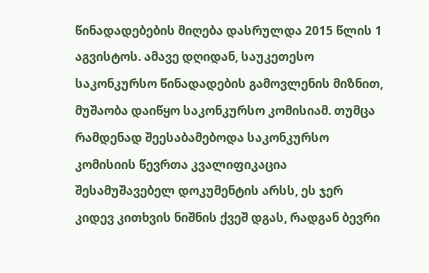წინადადებების მიღება დასრულდა 2015 წლის 1 აგვისტოს. ამავე დღიდან, საუკეთესო საკონკურსო წინადადების გამოვლენის მიზნით, მუშაობა დაიწყო საკონკურსო კომისიამ. თუმცა რამდენად შეესაბამებოდა საკონკურსო კომისიის წევრთა კვალიფიკაცია შესამუშავებელ დოკუმენტის არსს, ეს ჯერ კიდევ კითხვის ნიშნის ქვეშ დგას, რადგან ბევრი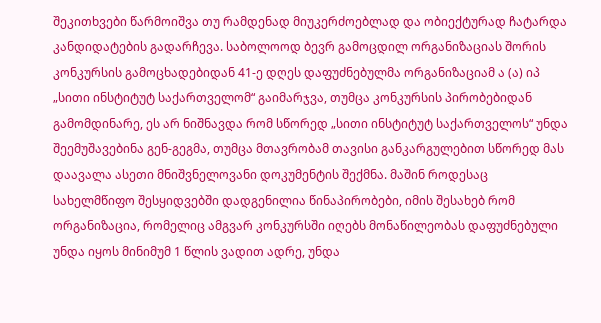შეკითხვები წარმოიშვა თუ რამდენად მიუკერძოებლად და ობიექტურად ჩატარდა კანდიდატების გადარჩევა. საბოლოოდ ბევრ გამოცდილ ორგანიზაციას შორის კონკურსის გამოცხადებიდან 41-ე დღეს დაფუძნებულმა ორგანიზაციამ ა (ა) იპ „სითი ინსტიტუტ საქართველომ“ გაიმარჯვა, თუმცა კონკურსის პირობებიდან გამომდინარე, ეს არ ნიშნავდა რომ სწორედ „სითი ინსტიტუტ საქართველოს“ უნდა შეემუშავებინა გენ-გეგმა, თუმცა მთავრობამ თავისი განკარგულებით სწორედ მას დაავალა ასეთი მნიშვნელოვანი დოკუმენტის შექმნა. მაშინ როდესაც სახელმწიფო შესყიდვებში დადგენილია წინაპირობები, იმის შესახებ რომ ორგანიზაცია, რომელიც ამგვარ კონკურსში იღებს მონაწილეობას დაფუძნებული უნდა იყოს მინიმუმ 1 წლის ვადით ადრე, უნდა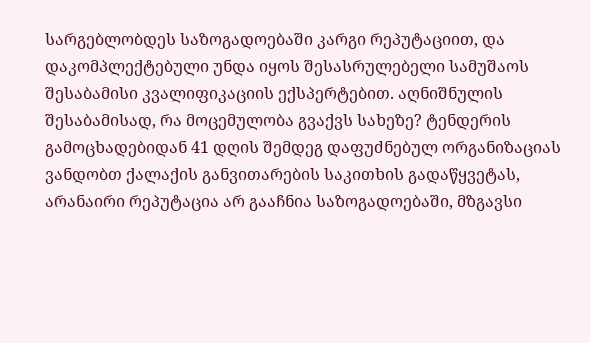სარგებლობდეს საზოგადოებაში კარგი რეპუტაციით, და დაკომპლექტებული უნდა იყოს შესასრულებელი სამუშაოს შესაბამისი კვალიფიკაციის ექსპერტებით. აღნიშნულის შესაბამისად, რა მოცემულობა გვაქვს სახეზე? ტენდერის გამოცხადებიდან 41 დღის შემდეგ დაფუძნებულ ორგანიზაციას ვანდობთ ქალაქის განვითარების საკითხის გადაწყვეტას, არანაირი რეპუტაცია არ გააჩნია საზოგადოებაში, მზგავსი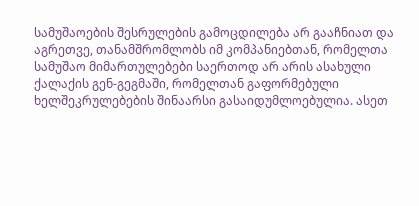სამუშაოების შესრულების გამოცდილება არ გააჩნიათ და აგრეთვე, თანამშრომლობს იმ კომპანიებთან, რომელთა სამუშაო მიმართულებები საერთოდ არ არის ასახული ქალაქის გენ-გეგმაში, რომელთან გაფორმებული ხელშეკრულებების შინაარსი გასაიდუმლოებულია. ასეთ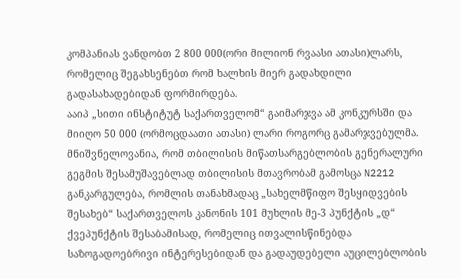კომპანიას ვანდობთ 2 800 000(ორი მილიონ რვაასი ათასი)ლარს, რომელიც შეგახსენებთ რომ ხალხის მიერ გადახდილი გადასახადებიდან ფორმირდება.
ააიპ „სითი ინსტიტუტ საქართველომ“ გაიმარჯვა ამ კონკურსში და მიიღო 50 000 (ორმოცდაათი ათასი) ლარი როგორც გამარჯვებულმა. მნიშვნელოვანია, რომ თბილისის მიწათსარგებლობის გენერალური გეგმის შესამუშავებლად თბილისის მთავრობამ გამოსცა N2212 განკარგულება, რომლის თანახმადაც „სახელმწიფო შესყიდვების შესახებ“ საქართველოს კანონის 101 მუხლის მე-3 პუნქტის „დ“ ქვეპუნქტის შესაბამისად, რომელიც ითვალისწინებდა საზოგადოებრივი ინტერესებიდან და გადაუდებელი აუცილებლობის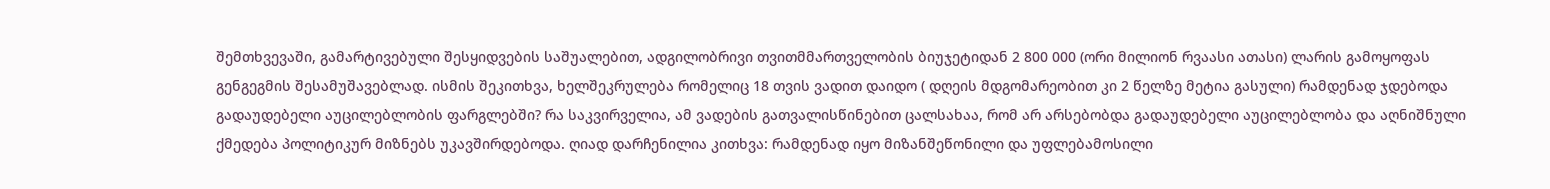შემთხვევაში, გამარტივებული შესყიდვების საშუალებით, ადგილობრივი თვითმმართველობის ბიუჯეტიდან 2 800 000 (ორი მილიონ რვაასი ათასი) ლარის გამოყოფას გენგეგმის შესამუშავებლად. ისმის შეკითხვა, ხელშეკრულება რომელიც 18 თვის ვადით დაიდო ( დღეის მდგომარეობით კი 2 წელზე მეტია გასული) რამდენად ჯდებოდა გადაუდებელი აუცილებლობის ფარგლებში? რა საკვირველია, ამ ვადების გათვალისწინებით ცალსახაა, რომ არ არსებობდა გადაუდებელი აუცილებლობა და აღნიშნული ქმედება პოლიტიკურ მიზნებს უკავშირდებოდა. ღიად დარჩენილია კითხვა: რამდენად იყო მიზანშეწონილი და უფლებამოსილი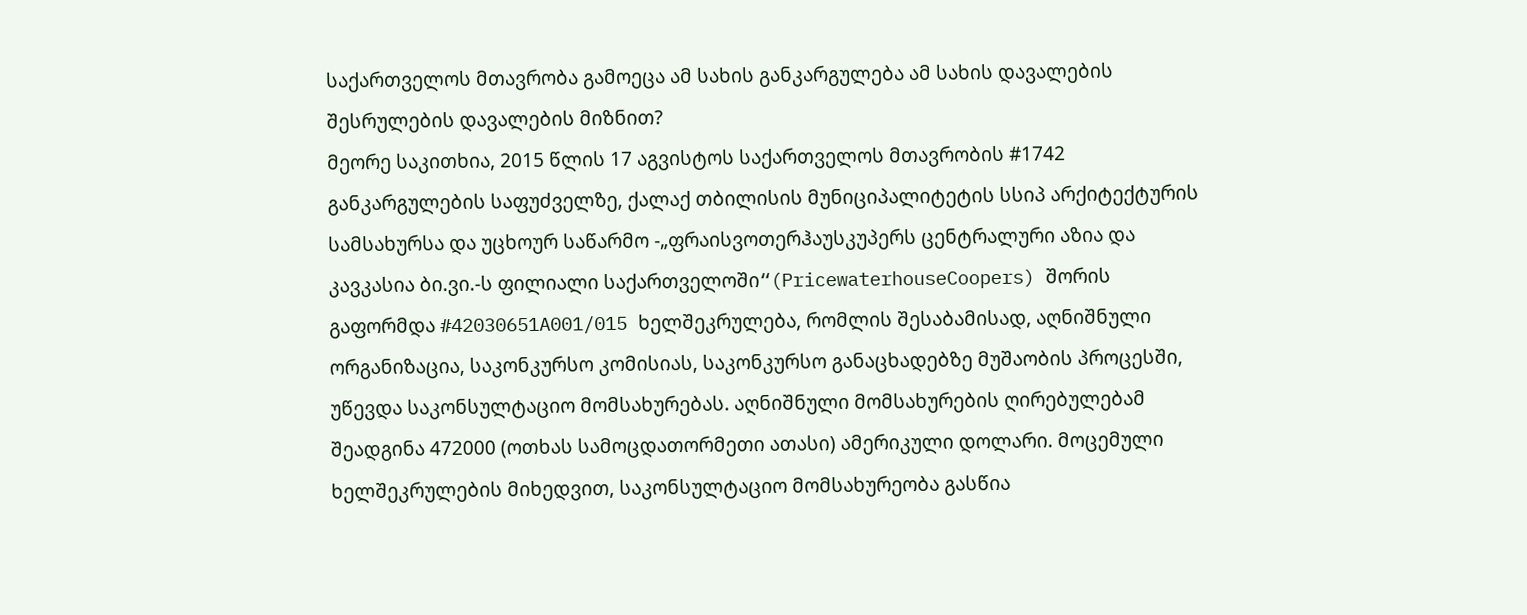საქართველოს მთავრობა გამოეცა ამ სახის განკარგულება ამ სახის დავალების შესრულების დავალების მიზნით?
მეორე საკითხია, 2015 წლის 17 აგვისტოს საქართველოს მთავრობის #1742 განკარგულების საფუძველზე, ქალაქ თბილისის მუნიციპალიტეტის სსიპ არქიტექტურის სამსახურსა და უცხოურ საწარმო -„ფრაისვოთერჰაუსკუპერს ცენტრალური აზია და კავკასია ბი.ვი.-ს ფილიალი საქართველოში“(PricewaterhouseCoopers) შორის გაფორმდა #42030651A001/015 ხელშეკრულება, რომლის შესაბამისად, აღნიშნული ორგანიზაცია, საკონკურსო კომისიას, საკონკურსო განაცხადებზე მუშაობის პროცესში, უწევდა საკონსულტაციო მომსახურებას. აღნიშნული მომსახურების ღირებულებამ შეადგინა 472000 (ოთხას სამოცდათორმეთი ათასი) ამერიკული დოლარი. მოცემული ხელშეკრულების მიხედვით, საკონსულტაციო მომსახურეობა გასწია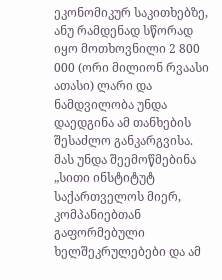ეკონომიკურ საკითხებზე, ანუ რამდენად სწორად იყო მოთხოვნილი 2 800 000 (ორი მილიონ რვაასი ათასი) ლარი და ნამდვილობა უნდა დაედგინა ამ თანხების შესაძლო განკარგვისა. მას უნდა შეემოწმებინა „სითი ინსტიტუტ საქართველოს მიერ, კომპანიებთან გაფორმებული ხელშეკრულებები და ამ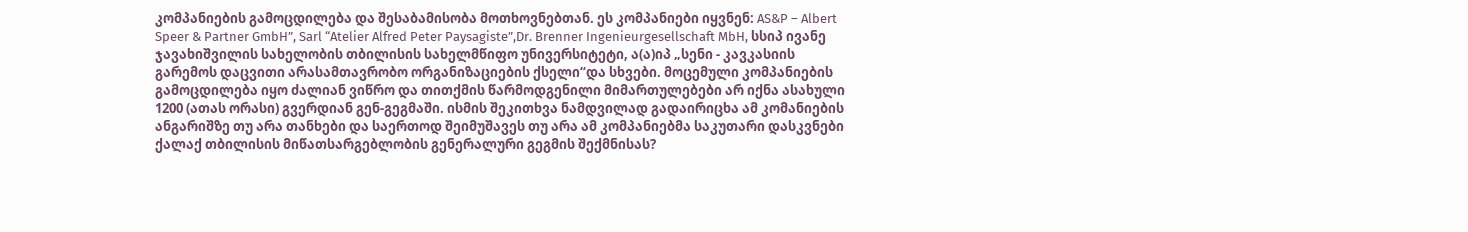კომპანიების გამოცდილება და შესაბამისობა მოთხოვნებთან. ეს კომპანიები იყვნენ: AS&P – Albert Speer & Partner GmbH”, Sarl “Atelier Alfred Peter Paysagiste”,Dr. Brenner Ingenieurgesellschaft MbH, სსიპ ივანე ჯავახიშვილის სახელობის თბილისის სახელმწიფო უნივერსიტეტი, ა(ა)იპ „სენი - კავკასიის გარემოს დაცვითი არასამთავრობო ორგანიზაციების ქსელი“და სხვები. მოცემული კომპანიების გამოცდილება იყო ძალიან ვიწრო და თითქმის წარმოდგენილი მიმართულებები არ იქნა ასახული 1200 (ათას ორასი) გვერდიან გენ-გეგმაში. ისმის შეკითხვა ნამდვილად გადაირიცხა ამ კომანიების ანგარიშზე თუ არა თანხები და საერთოდ შეიმუშავეს თუ არა ამ კომპანიებმა საკუთარი დასკვნები ქალაქ თბილისის მიწათსარგებლობის გენერალური გეგმის შექმნისას?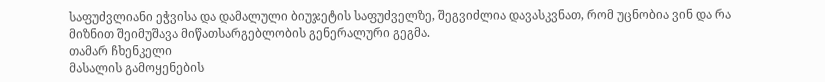საფუძვლიანი ეჭვისა და დამალული ბიუჯეტის საფუძველზე, შეგვიძლია დავასკვნათ, რომ უცნობია ვინ და რა მიზნით შეიმუშავა მიწათსარგებლობის გენერალური გეგმა.
თამარ ჩხენკელი
მასალის გამოყენების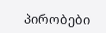პირობები